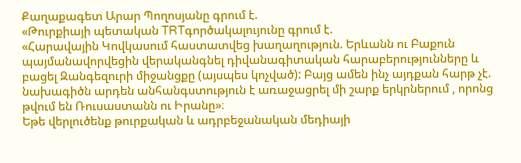Քաղաքագետ Արար Պողոսյանը գրում է.
«Թուրքիայի պետական TRTգործակալույունը գրում է.
«Հարավային Կովկասում հաստատվեց խաղաղություն. Երևանն ու Բաքուն պայմանավորվեցին վերականգնել դիվանագիտական հարաբերությունները և բացել Զանգեզուրի միջանցքը (այսպես կոչված): Բայց ամեն ինչ այդքան հարթ չէ. նախագիծն արդեն անհանգստություն է առաջացրել մի շարք երկրներում , որոնց թվում են Ռուսաստանն ու Իրանը»։
Եթե վերլուծենք թուրքական և ադրբեջանական մեդիայի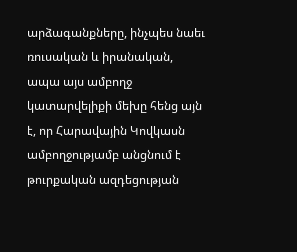արձագանքները, ինչպես նաեւ ռուսական և իրանական, ապա այս ամբողջ կատարվելիքի մեխը հենց այն է, որ Հարավային Կովկասն ամբողջությամբ անցնում է թուրքական ազդեցության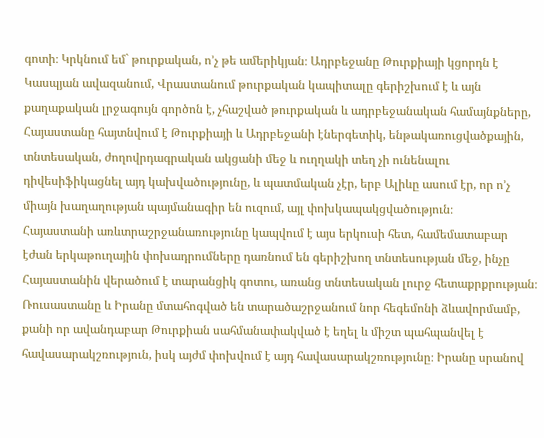գոտի։ Կրկնում եմ` թուրքական, ո’չ թե ամերիկյան։ Ադրբեջանը Թուրքիայի կցորդն է Կասպյան ավազանում, Վրաստանում թուրքական կապիտալը գերիշխում է և այն քաղաքական լրջագույն գործոն է, չհաշված թուրքական և ադրբեջանական համայնքները, Հայաստանը հայտնվում է Թուրքիայի և Ադրբեջանի էներգետիկ, ենթակառուցվածքային, տնտեսական, ժողովրդագրական ակցանի մեջ և ուղղակի տեղ չի ունենալու դիվեսիֆիկացնել այդ կախվածությունը, և պատմական չէր, երբ Ալիևը ասում էր, որ ո’չ միայն խաղաղության պայմանագիր են ուզում, այլ փոխկապակցվածություն։
Հայաստանի առևտրաշրջանառությունը կապվում է այս երկուսի հետ, համեմատաբար էժան երկաթուղային փոխադրումները դառնում են գերիշխող տնտեսության մեջ, ինչը Հայաստանին վերածում է տարանցիկ գոտու, առանց տնտեսական լուրջ հետաքրքրության։
Ռուսաստանը և Իրանը մտահոգված են տարածաշրջանում նոր հեգեմոնի ձևավորմամբ, քանի որ ավանդաբար Թուրքիան սահմանափակված է եղել և միշտ պահպանվել է հավասարակշռություն, իսկ այժմ փոխվում է այդ հավասարակշռությունը։ Իրանը սրանով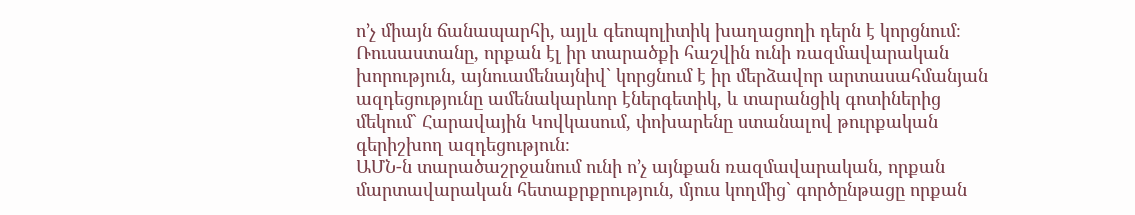ո’չ միայն ճանապարհի, այլև գեոպոլիտիկ խաղացողի դերն է կորցնում։ Ռուսաստանը, որքան էլ իր տարածքի հաշվին ունի ռազմավարական խորություն, այնուամենայնիվ` կորցնում է իր մերձավոր արտասահմանյան ազդեցությունը ամենակարևոր էներգետիկ, և տարանցիկ գոտիներից մեկում` Հարավային Կովկասում, փոխարենը ստանալով թուրքական գերիշխող ազդեցություն։
ԱՄՆ-ն տարածաշրջանում ունի ո’չ այնքան ռազմավարական, որքան մարտավարական հետաքրքրություն, մյուս կողմից` գործընթացը որքան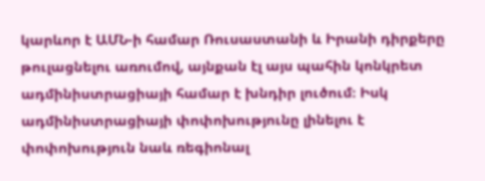կարևոր է ԱՄՆ-ի համար Ռուսաստանի և Իրանի դիրքերը թուլացնելու առումով, այնքան էլ այս պահին կոնկրետ ադմինիստրացիայի համար է խնդիր լուծում։ Իսկ ադմինիստրացիայի փոփոխությունը լինելու է փոփոխություն նաև ռեգիոնալ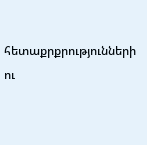հետաքրքրությունների ու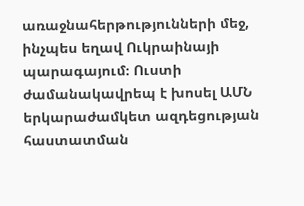առաջնահերթությունների մեջ, ինչպես եղավ Ուկրաինայի պարագայում։ Ուստի ժամանակավրեպ է խոսել ԱՄՆ երկարաժամկետ ազդեցության հաստատման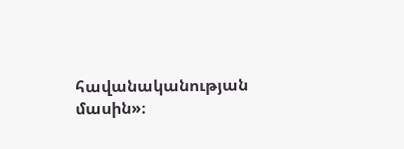հավանականության մասին»։